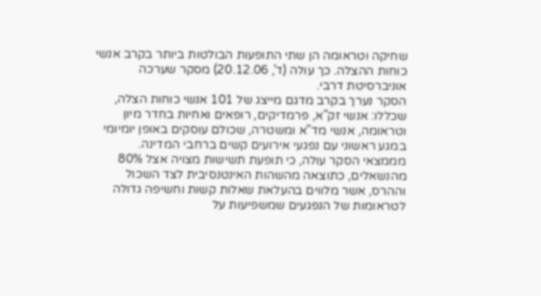שחיקה וטראומה הן שתי התופעות הבולטות ביותר בקרב אנשי כוחות ההצלה. כך עולה (ד', 20.12.06) מסקר שערכה אוניברסיטת דרבי.
הסקר נערך בקרב מדגם מייצג של 101 אנשי כוחות הצלה, שכללו: אנשי זק"א, פרמדיקים, רופאים ואחיות בחדר מיון וטראומה, אנשי מד"א ומשטרה, שכולם עוסקים באופן יומיומי במגע ראשוני עם נפגעי אירועים קשים ברחבי המדינה.
מממצאי הסקר עולה, כי תופעת תשישות מצויה אצל 80% מהנשאלים, כתוצאה מהשהות האינטנסיבית לצד השכול וההרס, אשר מלווים בהעלאת שאלות קשות וחשיפה גדולה לטראומות של הנפגעים שמשפיעות על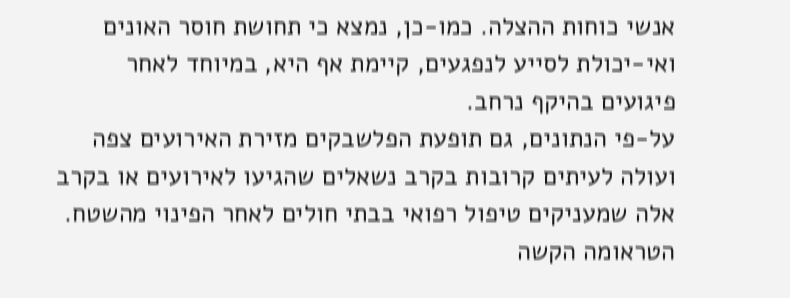אנשי כוחות ההצלה. כמו-כן, נמצא כי תחושת חוסר האונים ואי-יכולת לסייע לנפגעים, קיימת אף היא, במיוחד לאחר פיגועים בהיקף נרחב.
על-פי הנתונים, גם תופעת הפלשבקים מזירת האירועים צפה ועולה לעיתים קרובות בקרב נשאלים שהגיעו לאירועים או בקרב אלה שמעניקים טיפול רפואי בבתי חולים לאחר הפינוי מהשטח.
הטראומה הקשה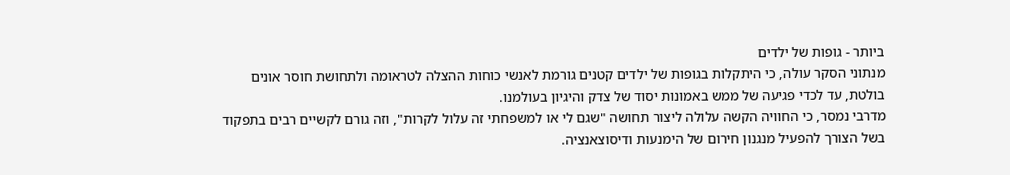ביותר - גופות של ילדים
מנתוני הסקר עולה, כי היתקלות בגופות של ילדים קטנים גורמת לאנשי כוחות ההצלה לטראומה ולתחושת חוסר אונים בולטת, עד לכדי פגיעה של ממש באמונות יסוד של צדק והיגיון בעולמנו.
מדרבי נמסר, כי החוויה הקשה עלולה ליצור תחושה "שגם לי או למשפחתי זה עלול לקרות", וזה גורם לקשיים רבים בתפקוד בשל הצורך להפעיל מנגנון חירום של הימנעות ודיסוצאנציה.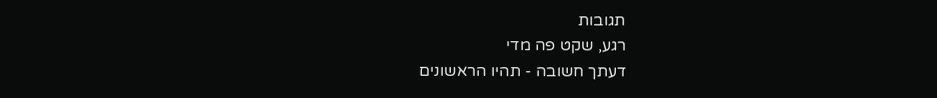תגובות
רגע, שקט פה מדי
דעתך חשובה - תהיו הראשונים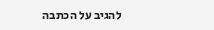להגיב על הכתבה